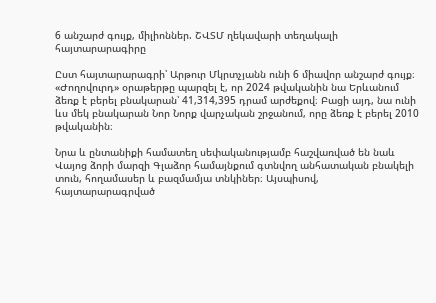6 անշարժ գույք, միլիոններ. ՇՎՏՄ ղեկավարի տեղակալի հայտարարագիրը

Ըստ հայտարարագրի՝ Արթուր Մկրտչյանն ունի 6 միավոր անշարժ գույք։ «Ժողովուրդ» օրաթերթը պարզել է, որ 2024 թվականին նա Երևանում ձեռք է բերել բնակարան՝ 41,314,395 դրամ արժեքով։ Բացի այդ, նա ունի ևս մեկ բնակարան Նոր Նորք վարչական շրջանում, որը ձեռք է բերել 2010 թվականին։

Նրա և ընտանիքի համատեղ սեփականությամբ հաշվառված են նաև Վայոց ձորի մարզի Գլաձոր համայնքում գտնվող անհատական բնակելի տուն, հողամասեր և բազմամյա տնկիներ։ Այսպիսով, հայտարարագրված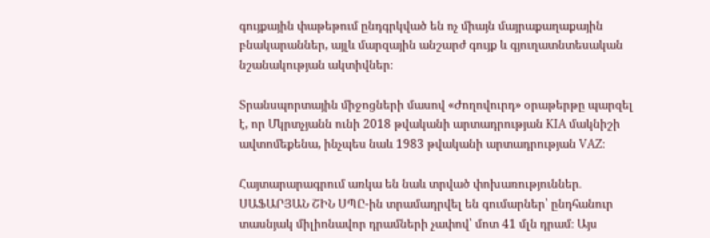գույքային փաթեթում ընդգրկված են ոչ միայն մայրաքաղաքային բնակարաններ, այլև մարզային անշարժ գույք և գյուղատնտեսական նշանակության ակտիվներ։

Տրանսպորտային միջոցների մասով «Ժողովուրդ» օրաթերթը պարզել է, որ Մկրտչյանն ունի 2018 թվականի արտադրության KIA մակնիշի ավտոմեքենա, ինչպես նաև 1983 թվականի արտադրության VAZ։

Հայտարարագրում առկա են նաև տրված փոխառություններ․ ՍԱՖԱՐՅԱՆ ՇԻՆ ՍՊԸ-ին տրամադրվել են գումարներ՝ ընդհանուր տասնյակ միլիոնավոր դրամների չափով՝ մոտ 41 մլն դրամ։ Այս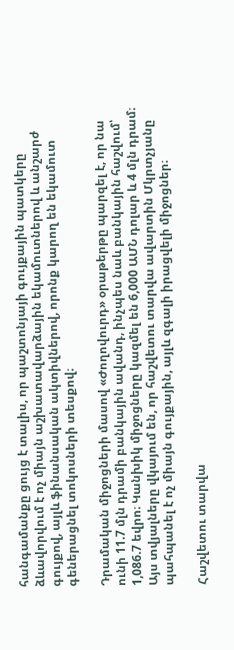հանգամանքը ցույց է տալիս, որ պաշտոնյայի գույքային պատկերը ձևավորվում է ոչ միայն աշխատավարձային եկամուտներով և անշարժ գույքով, այլև ֆինանսական ակտիվներով, որոնք կարող են եկամուտ գեներացնել տոկոսների տեսքով։

Դրամական միջոցների մասով «Ժողովուրդ» օրաթերթը պարզել է, որ նա ունի 11.7 մլն դրամի բանկային ավանդ, ինչպես նաև բանկային հաշվում՝ 1,086.7 եվրո։ Կանխիկ միջոցները կազմել են 6,000 ԱՄՆ դոլար և 4 մլն դրամ։ Այս տվյալները վկայում են, որ հաշվետու տարվա ավարտին Մկրտչյանը պահպանել է ոչ միայն գույքային, այլև զգալի իրացվելի միջոցներ։

Հաշվետու տարվա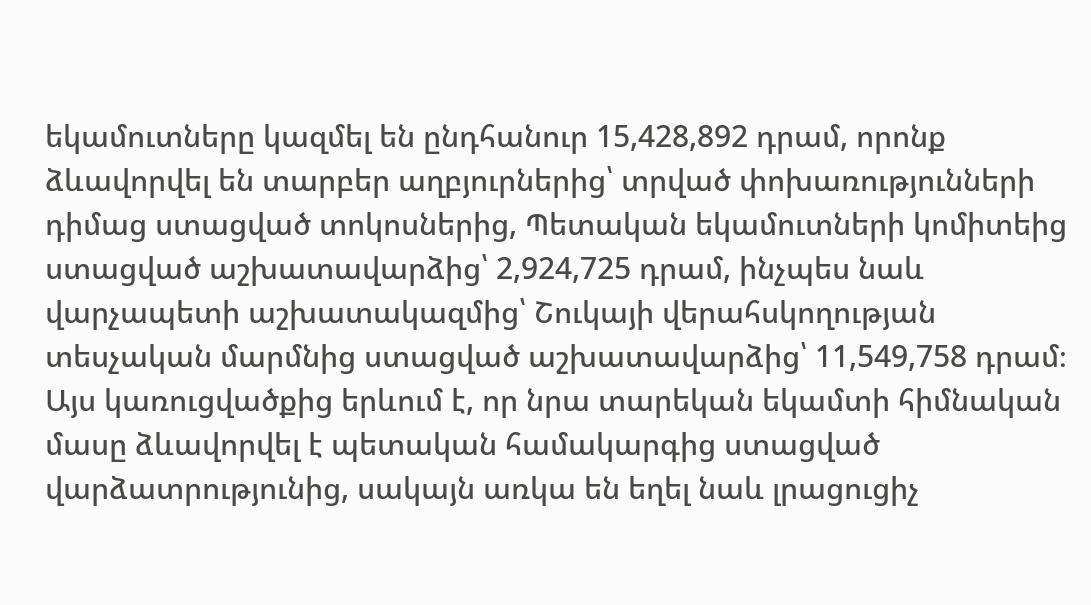եկամուտները կազմել են ընդհանուր 15,428,892 դրամ, որոնք ձևավորվել են տարբեր աղբյուրներից՝ տրված փոխառությունների դիմաց ստացված տոկոսներից, Պետական եկամուտների կոմիտեից ստացված աշխատավարձից՝ 2,924,725 դրամ, ինչպես նաև վարչապետի աշխատակազմից՝ Շուկայի վերահսկողության տեսչական մարմնից ստացված աշխատավարձից՝ 11,549,758 դրամ։ Այս կառուցվածքից երևում է, որ նրա տարեկան եկամտի հիմնական մասը ձևավորվել է պետական համակարգից ստացված վարձատրությունից, սակայն առկա են եղել նաև լրացուցիչ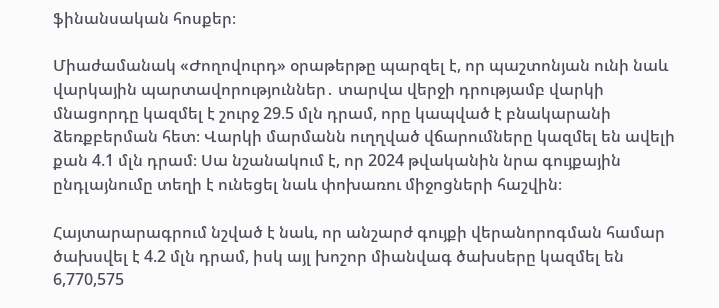ֆինանսական հոսքեր։

Միաժամանակ «Ժողովուրդ» օրաթերթը պարզել է, որ պաշտոնյան ունի նաև վարկային պարտավորություններ․ տարվա վերջի դրությամբ վարկի մնացորդը կազմել է շուրջ 29.5 մլն դրամ, որը կապված է բնակարանի ձեռքբերման հետ։ Վարկի մարմանն ուղղված վճարումները կազմել են ավելի քան 4.1 մլն դրամ։ Սա նշանակում է, որ 2024 թվականին նրա գույքային ընդլայնումը տեղի է ունեցել նաև փոխառու միջոցների հաշվին։

Հայտարարագրում նշված է նաև, որ անշարժ գույքի վերանորոգման համար ծախսվել է 4.2 մլն դրամ, իսկ այլ խոշոր միանվագ ծախսերը կազմել են 6,770,575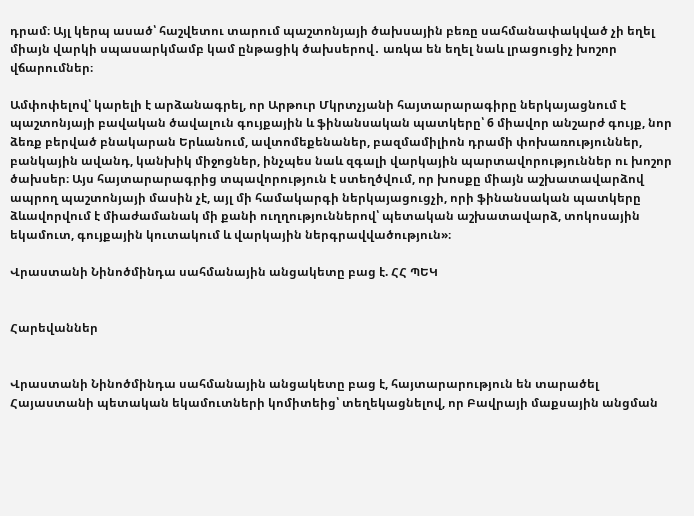դրամ։ Այլ կերպ ասած՝ հաշվետու տարում պաշտոնյայի ծախսային բեռը սահմանափակված չի եղել միայն վարկի սպասարկմամբ կամ ընթացիկ ծախսերով․ առկա են եղել նաև լրացուցիչ խոշոր վճարումներ։

Ամփոփելով՝ կարելի է արձանագրել, որ Արթուր Մկրտչյանի հայտարարագիրը ներկայացնում է պաշտոնյայի բավական ծավալուն գույքային և ֆինանսական պատկերը՝ 6 միավոր անշարժ գույք, նոր ձեռք բերված բնակարան Երևանում, ավտոմեքենաներ, բազմամիլիոն դրամի փոխառություններ, բանկային ավանդ, կանխիկ միջոցներ, ինչպես նաև զգալի վարկային պարտավորություններ ու խոշոր ծախսեր։ Այս հայտարարագրից տպավորություն է ստեղծվում, որ խոսքը միայն աշխատավարձով ապրող պաշտոնյայի մասին չէ, այլ մի համակարգի ներկայացուցչի, որի ֆինանսական պատկերը ձևավորվում է միաժամանակ մի քանի ուղղություններով՝ պետական աշխատավարձ, տոկոսային եկամուտ, գույքային կուտակում և վարկային ներգրավվածություն»։

Վրաստանի Նինոծմինդա սահմանային անցակետը բաց է. ՀՀ ՊԵԿ


Հարեվաններ


Վրաստանի Նինոծմինդա սահմանային անցակետը բաց է, հայտարարություն են տարածել Հայաստանի պետական եկամուտների կոմիտեից՝ տեղեկացնելով, որ Բավրայի մաքսային անցման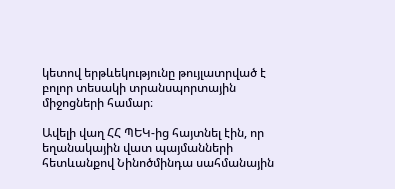կետով երթևեկությունը թույլատրված է բոլոր տեսակի տրանսպորտային միջոցների համար։

Ավելի վաղ ՀՀ ՊԵԿ-ից հայտնել էին, որ եղանակային վատ պայմանների հետևանքով Նինոծմինդա սահմանային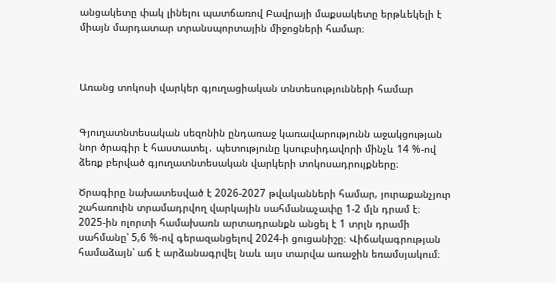անցակետը փակ լինելու պատճառով Բավրայի մաքսակետը երթևեկելի է միայն մարդատար տրանսպորտային միջոցների համար։



Առանց տոկոսի վարկեր գյուղացիական տնտեսությունների համար


Գյուղատնտեսական սեզոնին ընդառաջ կառավարությունն աջակցության նոր ծրագիր է հաստատել․ պետությունը կսուբսիդավորի մինչև 14 %-ով ձեռք բերված գյուղատնտեսական վարկերի տոկոսադրույքները։

Ծրագիրը նախատեսված է 2026-2027 թվականների համար, յուրաքանչյուր շահառուին տրամադրվող վարկային սահմանաչափը 1-2 մլն դրամ է։
2025-ին ոլորտի համախառն արտադրանքն անցել է 1 տրլն դրամի սահմանը՝ 5,6 %-ով գերազանցելով 2024-ի ցուցանիշը։ Վիճակագրության համաձայն՝ աճ է արձանագրվել նաև այս տարվա առաջին եռամսյակում։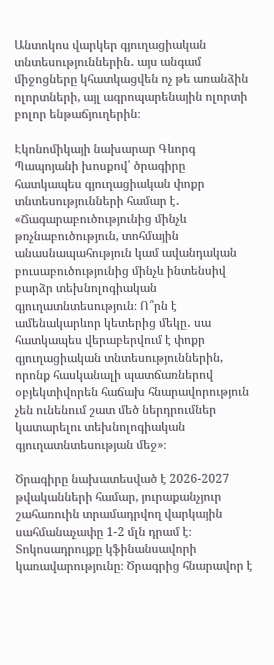Անտոկոս վարկեր գյուղացիական տնտեսություններին․ այս անգամ միջոցները կհատկացվեն ոչ թե առանձին ոլորտների, այլ ագրոպարենային ոլորտի բոլոր ենթաճյուղերին։

Էկոնոմիկայի նախարար Գևորգ Պապոյանի խոսքով՝ ծրագիրը հատկապես գյուղացիական փոքր տնտեսությունների համար է․ «Ճագարաբուծությունից մինչև թռչնաբուծություն, տոհմային անասնապահություն կամ ավանդական բուսաբուծությունից մինչև ինտենսիվ բարձր տեխնոլոգիական գյուղատնտեսություն։ Ո՞րն է ամենակարևոր կետերից մեկը․ սա հատկապես վերաբերվում է փոքր գյուղացիական տնտեսություններին, որոնք հասկանալի պատճառներով օբյեկտիվորեն հաճախ հնարավորություն չեն ունենում շատ մեծ ներդրումներ կատարելու տեխնոլոգիական գյուղատնտեսության մեջ»։

Ծրագիրը նախատեսված է 2026-2027 թվականների համար, յուրաքանչյուր շահառուին տրամադրվող վարկային սահմանաչափը 1-2 մլն դրամ է։ Տոկոսադրույքը կֆինանսավորի կառավարությունը։ Ծրագրից հնարավոր է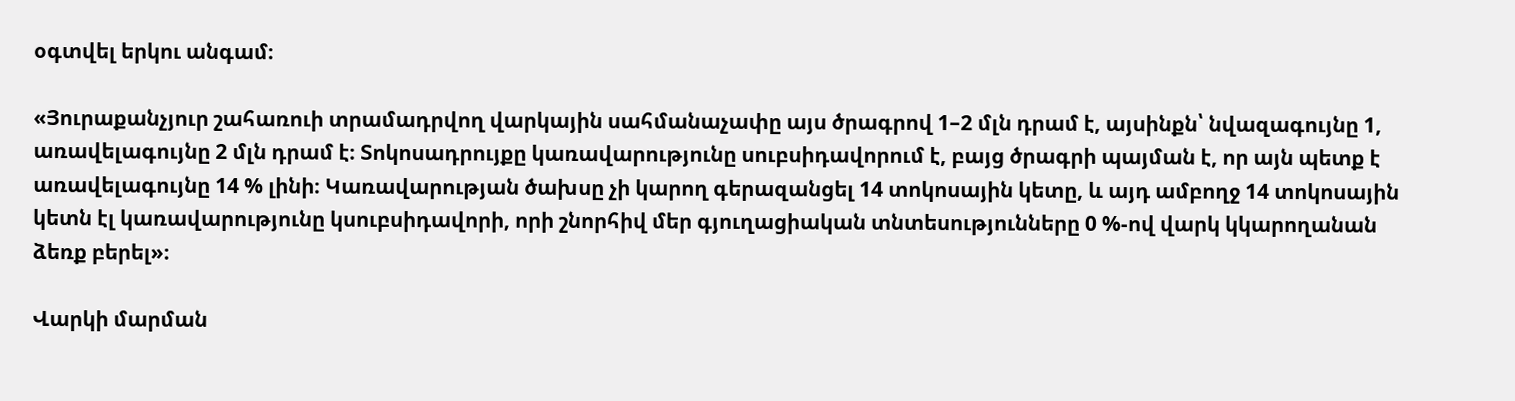օգտվել երկու անգամ։

«Յուրաքանչյուր շահառուի տրամադրվող վարկային սահմանաչափը այս ծրագրով 1–2 մլն դրամ է, այսինքն՝ նվազագույնը 1, առավելագույնը 2 մլն դրամ է։ Տոկոսադրույքը կառավարությունը սուբսիդավորում է, բայց ծրագրի պայման է, որ այն պետք է առավելագույնը 14 % լինի։ Կառավարության ծախսը չի կարող գերազանցել 14 տոկոսային կետը, և այդ ամբողջ 14 տոկոսային կետն էլ կառավարությունը կսուբսիդավորի, որի շնորհիվ մեր գյուղացիական տնտեսությունները 0 %-ով վարկ կկարողանան ձեռք բերել»։

Վարկի մարման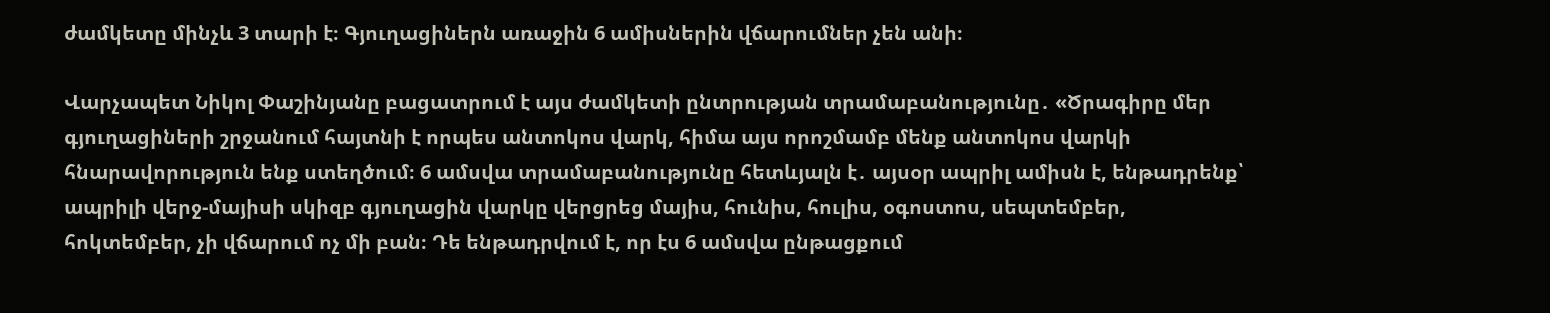ժամկետը մինչև 3 տարի է։ Գյուղացիներն առաջին 6 ամիսներին վճարումներ չեն անի։

Վարչապետ Նիկոլ Փաշինյանը բացատրում է այս ժամկետի ընտրության տրամաբանությունը․ «Ծրագիրը մեր գյուղացիների շրջանում հայտնի է որպես անտոկոս վարկ, հիմա այս որոշմամբ մենք անտոկոս վարկի հնարավորություն ենք ստեղծում։ 6 ամսվա տրամաբանությունը հետևյալն է․ այսօր ապրիլ ամիսն է, ենթադրենք՝ ապրիլի վերջ-մայիսի սկիզբ գյուղացին վարկը վերցրեց մայիս, հունիս, հուլիս, օգոստոս, սեպտեմբեր, հոկտեմբեր, չի վճարում ոչ մի բան։ Դե ենթադրվում է, որ էս 6 ամսվա ընթացքում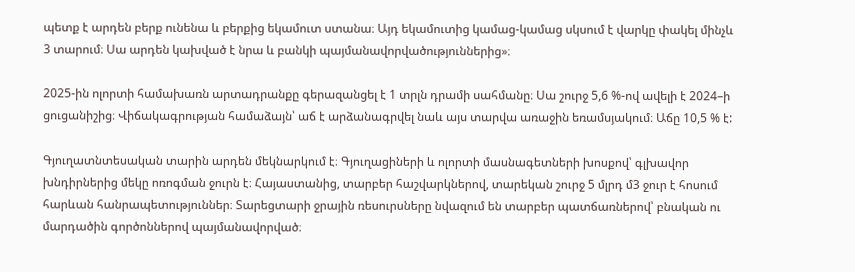պետք է արդեն բերք ունենա և բերքից եկամուտ ստանա։ Այդ եկամուտից կամաց-կամաց սկսում է վարկը փակել մինչև 3 տարում։ Սա արդեն կախված է նրա և բանկի պայմանավորվածություններից»։

2025-ին ոլորտի համախառն արտադրանքը գերազանցել է 1 տրլն դրամի սահմանը։ Սա շուրջ 5,6 %-ով ավելի է 2024–ի ցուցանիշից։ Վիճակագրության համաձայն՝ աճ է արձանագրվել նաև այս տարվա առաջին եռամսյակում։ Աճը 10,5 % է:

Գյուղատնտեսական տարին արդեն մեկնարկում է։ Գյուղացիների և ոլորտի մասնագետների խոսքով՝ գլխավոր խնդիրներից մեկը ոռոգման ջուրն է։ Հայաստանից, տարբեր հաշվարկներով, տարեկան շուրջ 5 մլրդ մ3 ջուր է հոսում հարևան հանրապետություններ։ Տարեցտարի ջրային ռեսուրսները նվազում են տարբեր պատճառներով՝ բնական ու մարդածին գործոններով պայմանավորված։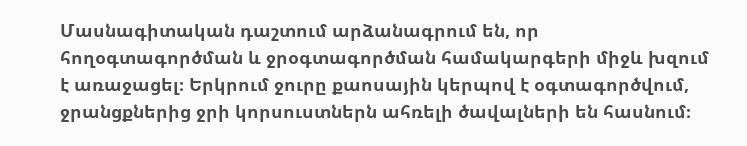Մասնագիտական դաշտում արձանագրում են, որ հողօգտագործման և ջրօգտագործման համակարգերի միջև խզում է առաջացել։ Երկրում ջուրը քաոսային կերպով է օգտագործվում, ջրանցքներից ջրի կորսուստներն ահռելի ծավալների են հասնում։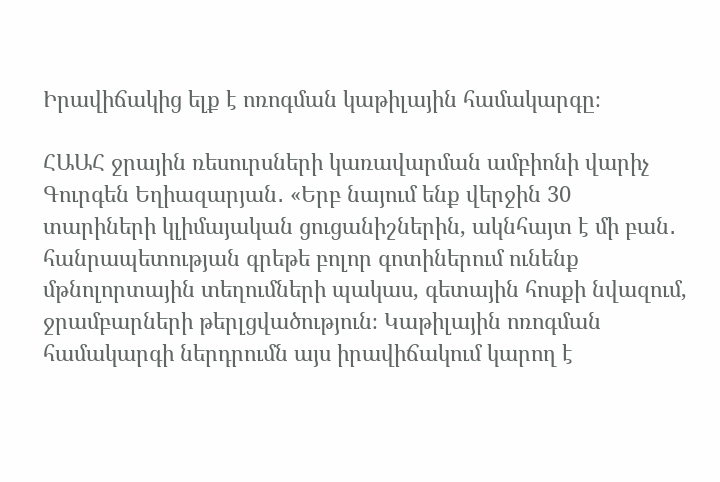Իրավիճակից ելք է ոռոգման կաթիլային համակարգը։

ՀԱԱՀ ջրային ռեսուրսների կառավարման ամբիոնի վարիչ Գուրգեն Եղիազարյան․ «Երբ նայում ենք վերջին 30 տարիների կլիմայական ցուցանիշներին, ակնհայտ է մի բան․ հանրապետության գրեթե բոլոր գոտիներում ունենք մթնոլորտային տեղումների պակաս, գետային հոսքի նվազում, ջրամբարների թերլցվածություն։ Կաթիլային ոռոգման համակարգի ներդրումն այս իրավիճակում կարող է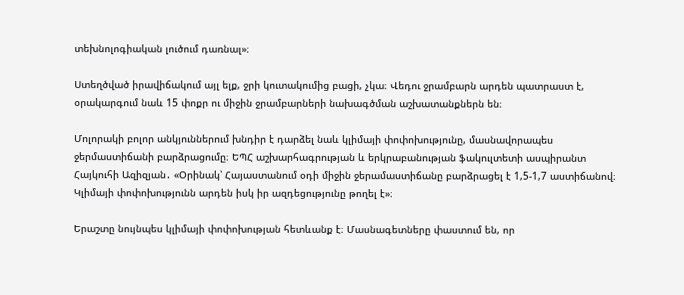տեխնոլոգիական լուծում դառնալ»։

Ստեղծված իրավիճակում այլ ելք, ջրի կուտակումից բացի, չկա։ Վեդու ջրամբարն արդեն պատրաստ է, օրակարգում նաև 15 փոքր ու միջին ջրամբարների նախագծման աշխատանքներն են։

Մոլորակի բոլոր անկյուններում խնդիր է դարձել նաև կլիմայի փոփոխությունը, մասնավորապես ջերմաստիճանի բարձրացումը։ ԵՊՀ աշխարհագրության և երկրաբանության ֆակուլտետի ասպիրանտ Հայկուհի Ազիզյան․ «Օրինակ՝ Հայաստանում օդի միջին ջերամաստիճանը բարձրացել է 1,5-1,7 աստիճանով։ Կլիմայի փոփոխությունն արդեն իսկ իր ազդեցությունը թողել է»։

Երաշտը նույնպես կլիմայի փոփոխության հետևանք է։ Մասնագետները փաստում են, որ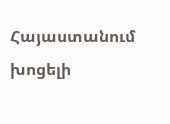Հայաստանում խոցելի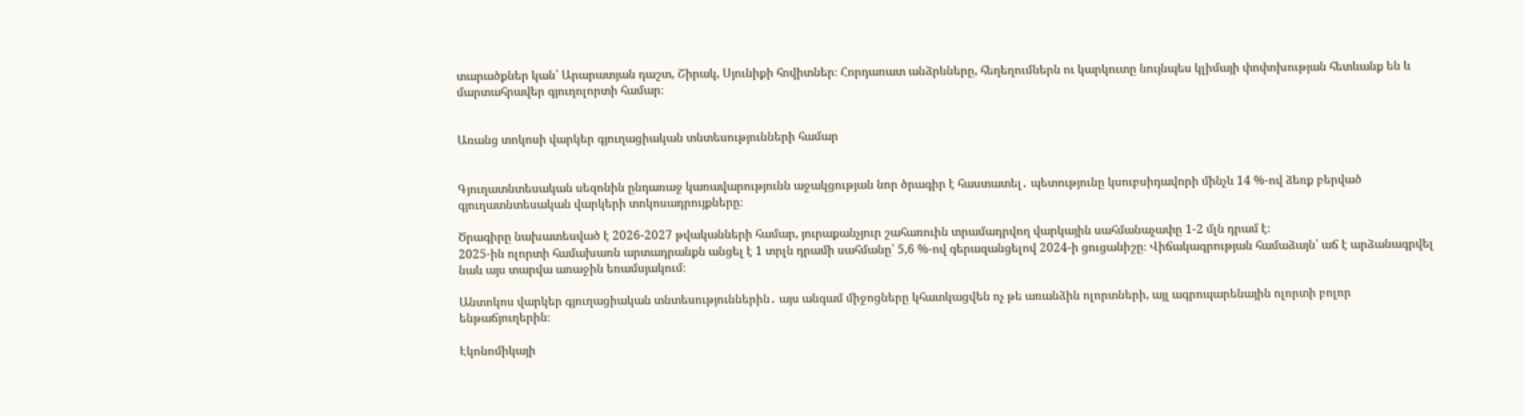տարածքներ կան՝ Արարատյան դաշտ, Շիրակ, Սյունիքի հովիտներ։ Հորդառատ անձրևները, հեղեղումներն ու կարկուտը նույնպես կլիմայի փոփոխության հետևանք են և մարտահրավեր գյուղոլորտի համար։


Առանց տոկոսի վարկեր գյուղացիական տնտեսությունների համար


Գյուղատնտեսական սեզոնին ընդառաջ կառավարությունն աջակցության նոր ծրագիր է հաստատել․ պետությունը կսուբսիդավորի մինչև 14 %-ով ձեռք բերված գյուղատնտեսական վարկերի տոկոսադրույքները։

Ծրագիրը նախատեսված է 2026-2027 թվականների համար, յուրաքանչյուր շահառուին տրամադրվող վարկային սահմանաչափը 1-2 մլն դրամ է։
2025-ին ոլորտի համախառն արտադրանքն անցել է 1 տրլն դրամի սահմանը՝ 5,6 %-ով գերազանցելով 2024-ի ցուցանիշը։ Վիճակագրության համաձայն՝ աճ է արձանագրվել նաև այս տարվա առաջին եռամսյակում։

Անտոկոս վարկեր գյուղացիական տնտեսություններին․ այս անգամ միջոցները կհատկացվեն ոչ թե առանձին ոլորտների, այլ ագրոպարենային ոլորտի բոլոր ենթաճյուղերին։

Էկոնոմիկայի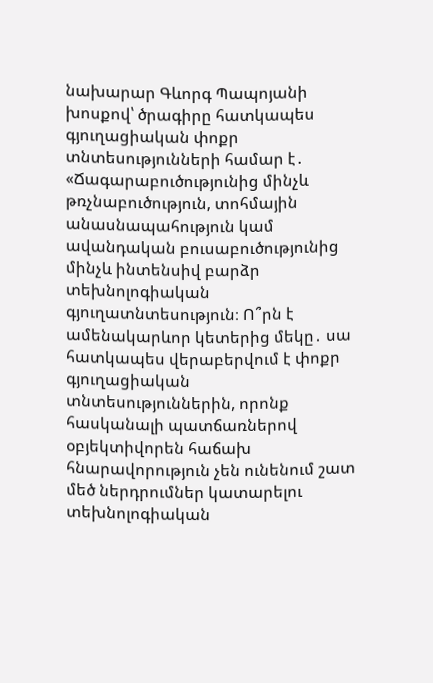նախարար Գևորգ Պապոյանի խոսքով՝ ծրագիրը հատկապես գյուղացիական փոքր տնտեսությունների համար է․ «Ճագարաբուծությունից մինչև թռչնաբուծություն, տոհմային անասնապահություն կամ ավանդական բուսաբուծությունից մինչև ինտենսիվ բարձր տեխնոլոգիական գյուղատնտեսություն։ Ո՞րն է ամենակարևոր կետերից մեկը․ սա հատկապես վերաբերվում է փոքր գյուղացիական տնտեսություններին, որոնք հասկանալի պատճառներով օբյեկտիվորեն հաճախ հնարավորություն չեն ունենում շատ մեծ ներդրումներ կատարելու տեխնոլոգիական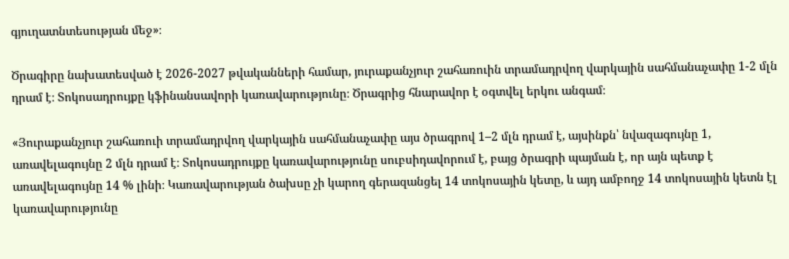գյուղատնտեսության մեջ»։

Ծրագիրը նախատեսված է 2026-2027 թվականների համար, յուրաքանչյուր շահառուին տրամադրվող վարկային սահմանաչափը 1-2 մլն դրամ է։ Տոկոսադրույքը կֆինանսավորի կառավարությունը։ Ծրագրից հնարավոր է օգտվել երկու անգամ։

«Յուրաքանչյուր շահառուի տրամադրվող վարկային սահմանաչափը այս ծրագրով 1–2 մլն դրամ է, այսինքն՝ նվազագույնը 1, առավելագույնը 2 մլն դրամ է։ Տոկոսադրույքը կառավարությունը սուբսիդավորում է, բայց ծրագրի պայման է, որ այն պետք է առավելագույնը 14 % լինի։ Կառավարության ծախսը չի կարող գերազանցել 14 տոկոսային կետը, և այդ ամբողջ 14 տոկոսային կետն էլ կառավարությունը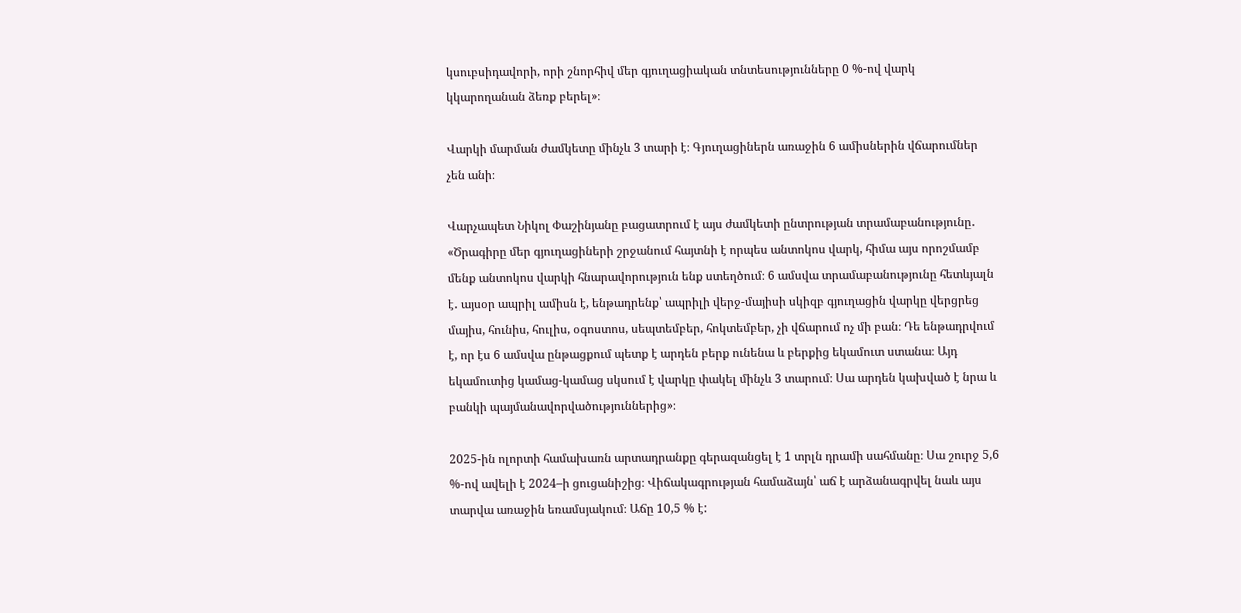կսուբսիդավորի, որի շնորհիվ մեր գյուղացիական տնտեսությունները 0 %-ով վարկ կկարողանան ձեռք բերել»։

Վարկի մարման ժամկետը մինչև 3 տարի է։ Գյուղացիներն առաջին 6 ամիսներին վճարումներ չեն անի։

Վարչապետ Նիկոլ Փաշինյանը բացատրում է այս ժամկետի ընտրության տրամաբանությունը․ «Ծրագիրը մեր գյուղացիների շրջանում հայտնի է որպես անտոկոս վարկ, հիմա այս որոշմամբ մենք անտոկոս վարկի հնարավորություն ենք ստեղծում։ 6 ամսվա տրամաբանությունը հետևյալն է․ այսօր ապրիլ ամիսն է, ենթադրենք՝ ապրիլի վերջ-մայիսի սկիզբ գյուղացին վարկը վերցրեց մայիս, հունիս, հուլիս, օգոստոս, սեպտեմբեր, հոկտեմբեր, չի վճարում ոչ մի բան։ Դե ենթադրվում է, որ էս 6 ամսվա ընթացքում պետք է արդեն բերք ունենա և բերքից եկամուտ ստանա։ Այդ եկամուտից կամաց-կամաց սկսում է վարկը փակել մինչև 3 տարում։ Սա արդեն կախված է նրա և բանկի պայմանավորվածություններից»։

2025-ին ոլորտի համախառն արտադրանքը գերազանցել է 1 տրլն դրամի սահմանը։ Սա շուրջ 5,6 %-ով ավելի է 2024–ի ցուցանիշից։ Վիճակագրության համաձայն՝ աճ է արձանագրվել նաև այս տարվա առաջին եռամսյակում։ Աճը 10,5 % է: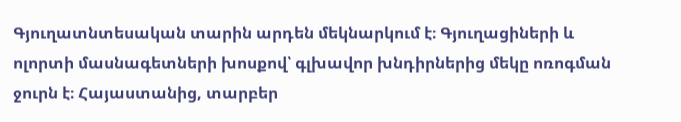Գյուղատնտեսական տարին արդեն մեկնարկում է։ Գյուղացիների և ոլորտի մասնագետների խոսքով՝ գլխավոր խնդիրներից մեկը ոռոգման ջուրն է։ Հայաստանից, տարբեր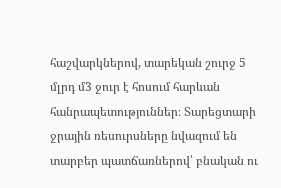հաշվարկներով, տարեկան շուրջ 5 մլրդ մ3 ջուր է հոսում հարևան հանրապետություններ։ Տարեցտարի ջրային ռեսուրսները նվազում են տարբեր պատճառներով՝ բնական ու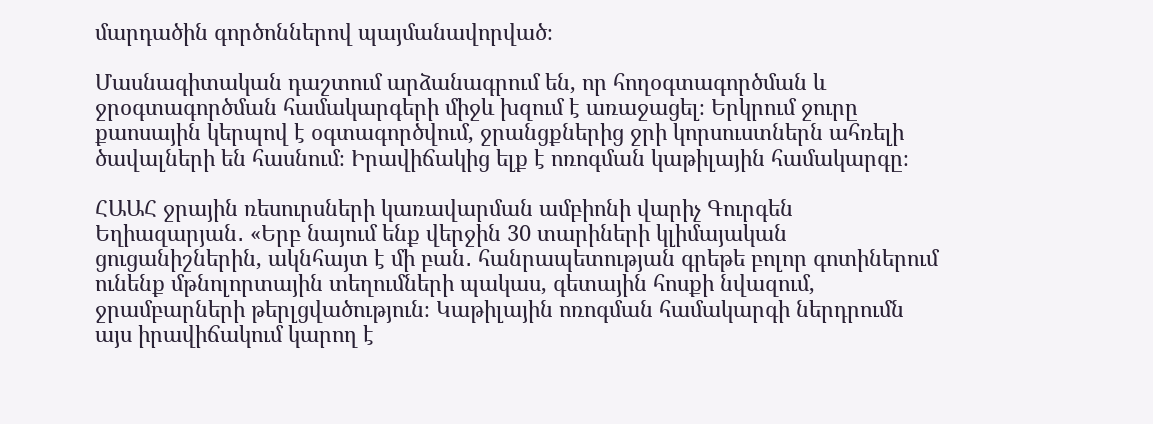մարդածին գործոններով պայմանավորված։

Մասնագիտական դաշտում արձանագրում են, որ հողօգտագործման և ջրօգտագործման համակարգերի միջև խզում է առաջացել։ Երկրում ջուրը քաոսային կերպով է օգտագործվում, ջրանցքներից ջրի կորսուստներն ահռելի ծավալների են հասնում։ Իրավիճակից ելք է ոռոգման կաթիլային համակարգը։

ՀԱԱՀ ջրային ռեսուրսների կառավարման ամբիոնի վարիչ Գուրգեն Եղիազարյան․ «Երբ նայում ենք վերջին 30 տարիների կլիմայական ցուցանիշներին, ակնհայտ է մի բան․ հանրապետության գրեթե բոլոր գոտիներում ունենք մթնոլորտային տեղումների պակաս, գետային հոսքի նվազում, ջրամբարների թերլցվածություն։ Կաթիլային ոռոգման համակարգի ներդրումն այս իրավիճակում կարող է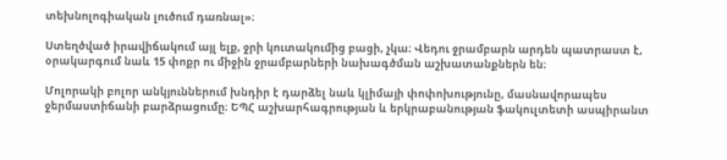տեխնոլոգիական լուծում դառնալ»։

Ստեղծված իրավիճակում այլ ելք, ջրի կուտակումից բացի, չկա։ Վեդու ջրամբարն արդեն պատրաստ է, օրակարգում նաև 15 փոքր ու միջին ջրամբարների նախագծման աշխատանքներն են։

Մոլորակի բոլոր անկյուններում խնդիր է դարձել նաև կլիմայի փոփոխությունը, մասնավորապես ջերմաստիճանի բարձրացումը։ ԵՊՀ աշխարհագրության և երկրաբանության ֆակուլտետի ասպիրանտ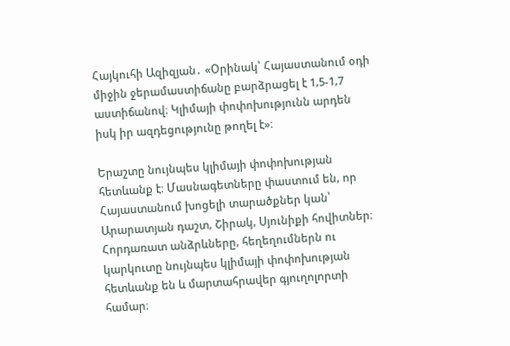Հայկուհի Ազիզյան․ «Օրինակ՝ Հայաստանում օդի միջին ջերամաստիճանը բարձրացել է 1,5-1,7 աստիճանով։ Կլիմայի փոփոխությունն արդեն իսկ իր ազդեցությունը թողել է»։

Երաշտը նույնպես կլիմայի փոփոխության հետևանք է։ Մասնագետները փաստում են, որ Հայաստանում խոցելի տարածքներ կան՝ Արարատյան դաշտ, Շիրակ, Սյունիքի հովիտներ։ Հորդառատ անձրևները, հեղեղումներն ու կարկուտը նույնպես կլիմայի փոփոխության հետևանք են և մարտահրավեր գյուղոլորտի համար։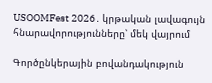USOOMFest 2026․ կրթական լավագույն հնարավորությունները՝ մեկ վայրում

Գործընկերային բովանդակություն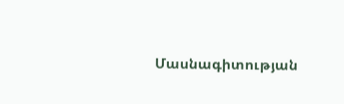Մասնագիտության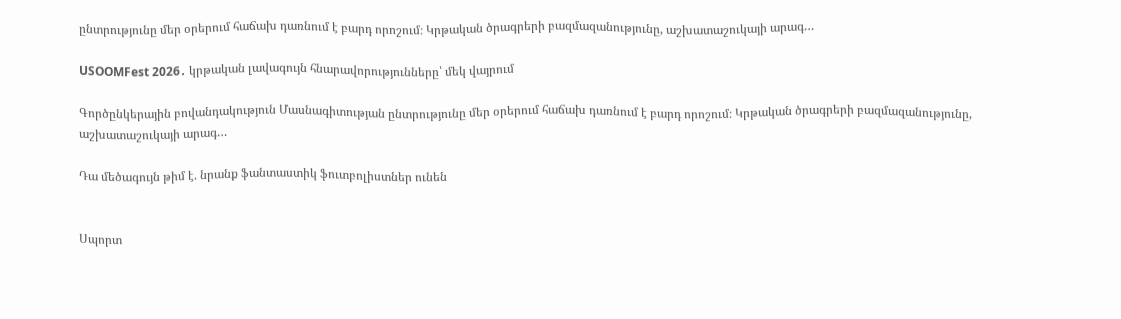ընտրությունը մեր օրերում հաճախ դառնում է բարդ որոշում։ Կրթական ծրագրերի բազմազանությունը, աշխատաշուկայի արագ…

USOOMFest 2026․ կրթական լավագույն հնարավորությունները՝ մեկ վայրում

Գործընկերային բովանդակություն Մասնագիտության ընտրությունը մեր օրերում հաճախ դառնում է բարդ որոշում։ Կրթական ծրագրերի բազմազանությունը, աշխատաշուկայի արագ…

Դա մեծագույն թիմ է. նրանք ֆանտաստիկ ֆուտբոլիստներ ունեն


Սպորտ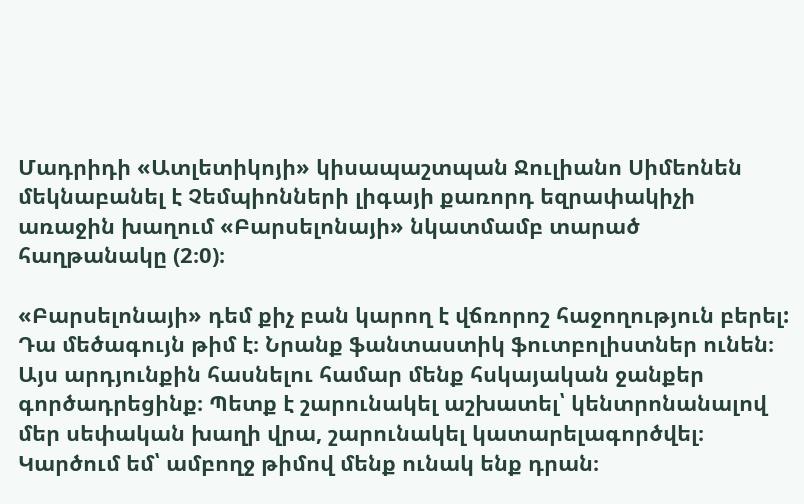Մադրիդի «Ատլետիկոյի» կիսապաշտպան Ջուլիանո Սիմեոնեն մեկնաբանել է Չեմպիոնների լիգայի քառորդ եզրափակիչի առաջին խաղում «Բարսելոնայի» նկատմամբ տարած հաղթանակը (2։0)։

«Բարսելոնայի» դեմ քիչ բան կարող է վճռորոշ հաջողություն բերել: Դա մեծագույն թիմ է։ Նրանք ֆանտաստիկ ֆուտբոլիստներ ունեն։ Այս արդյունքին հասնելու համար մենք հսկայական ջանքեր գործադրեցինք։ Պետք է շարունակել աշխատել՝ կենտրոնանալով մեր սեփական խաղի վրա, շարունակել կատարելագործվել։ Կարծում եմ՝ ամբողջ թիմով մենք ունակ ենք դրան։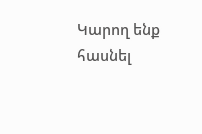Կարող ենք հասնել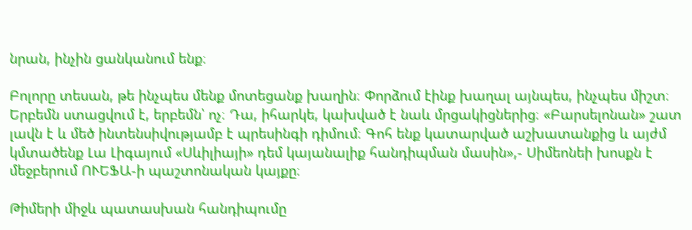նրան, ինչին ցանկանում ենք։

Բոլորը տեսան, թե ինչպես մենք մոտեցանք խաղին։ Փորձում էինք խաղալ այնպես, ինչպես միշտ։ Երբեմն ստացվում է, երբեմն՝ ոչ։ Դա, իհարկե, կախված է նաև մրցակիցներից։ «Բարսելոնան» շատ լավն է և մեծ ինտենսիվությամբ է պրեսինգի դիմում։ Գոհ ենք կատարված աշխատանքից և այժմ կմտածենք Լա Լիգայում «Սևիլիայի» դեմ կայանալիք հանդիպման մասին»,- Սիմեոնեի խոսքն է մեջբերում ՈՒԵՖԱ-ի պաշտոնական կայքը։

Թիմերի միջև պատասխան հանդիպումը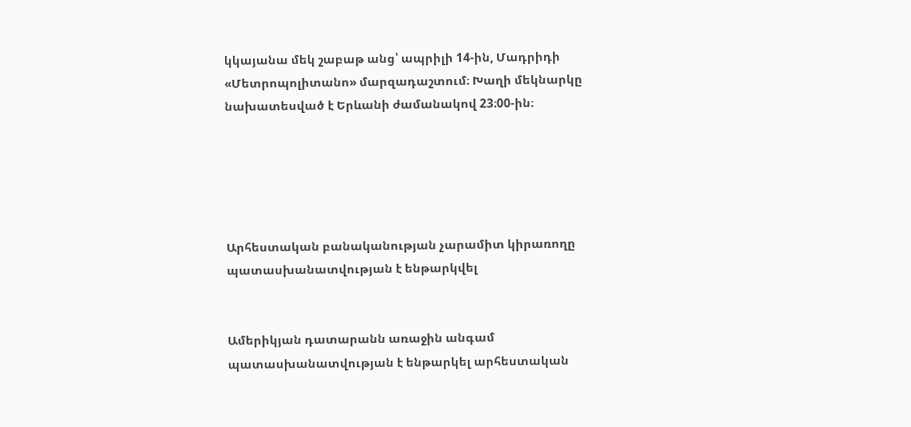կկայանա մեկ շաբաթ անց՝ ապրիլի 14-ին, Մադրիդի «Մետրոպոլիտանո» մարզադաշտում։ Խաղի մեկնարկը նախատեսված է Երևանի ժամանակով 23։00-ին։





Արհեստական բանականության չարամիտ կիրառողը պատասխանատվության է ենթարկվել


Ամերիկյան դատարանն առաջին անգամ պատասխանատվության է ենթարկել արհեստական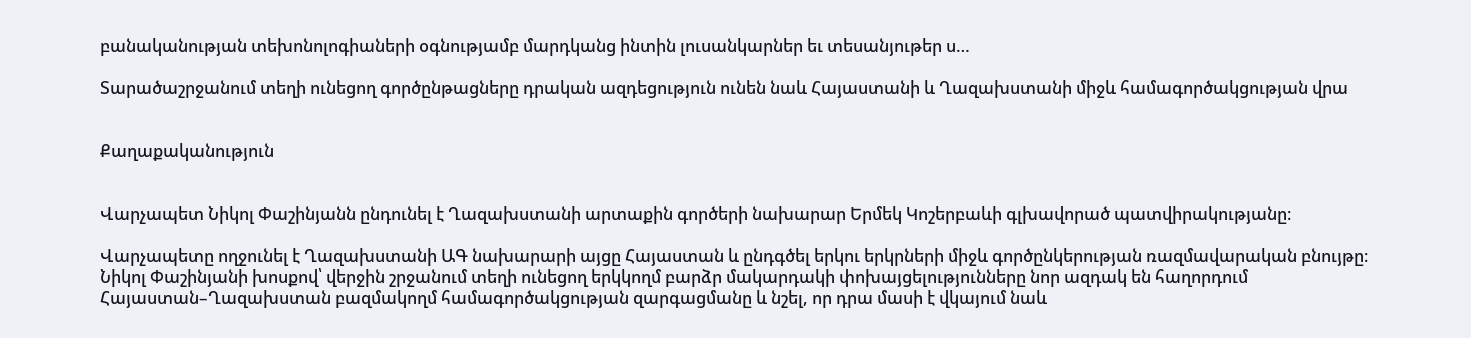բանականության տեխոնոլոգիաների օգնությամբ մարդկանց ինտին լուսանկարներ եւ տեսանյութեր ս…

Տարածաշրջանում տեղի ունեցող գործընթացները դրական ազդեցություն ունեն նաև Հայաստանի և Ղազախստանի միջև համագործակցության վրա


Քաղաքականություն


Վարչապետ Նիկոլ Փաշինյանն ընդունել է Ղազախստանի արտաքին գործերի նախարար Երմեկ Կոշերբաևի գլխավորած պատվիրակությանը։

Վարչապետը ողջունել է Ղազախստանի ԱԳ նախարարի այցը Հայաստան և ընդգծել երկու երկրների միջև գործընկերության ռազմավարական բնույթը։ Նիկոլ Փաշինյանի խոսքով՝ վերջին շրջանում տեղի ունեցող երկկողմ բարձր մակարդակի փոխայցելությունները նոր ազդակ են հաղորդում Հայաստան–Ղազախստան բազմակողմ համագործակցության զարգացմանը և նշել, որ դրա մասի է վկայում նաև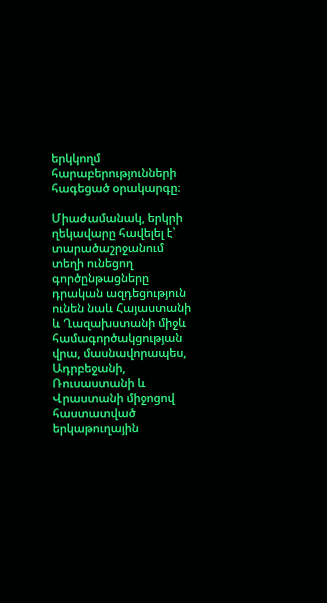երկկողմ հարաբերությունների հագեցած օրակարգը։

Միաժամանակ, երկրի ղեկավարը հավելել է՝ տարածաշրջանում տեղի ունեցող գործընթացները դրական ազդեցություն ունեն նաև Հայաստանի և Ղազախստանի միջև համագործակցության վրա, մասնավորապես, Ադրբեջանի, Ռուսաստանի և Վրաստանի միջոցով հաստատված երկաթուղային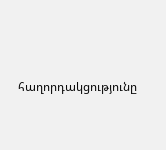հաղորդակցությունը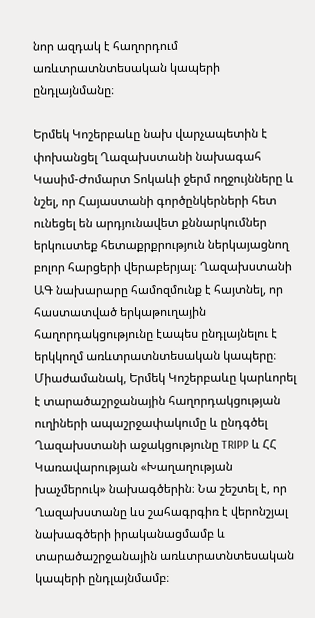նոր ազդակ է հաղորդում առևտրատնտեսական կապերի ընդլայնմանը։

Երմեկ Կոշերբաևը նախ վարչապետին է փոխանցել Ղազախստանի նախագահ Կասիմ-Ժոմարտ Տոկաևի ջերմ ողջույնները և նշել, որ Հայաստանի գործընկերների հետ ունեցել են արդյունավետ քննարկումներ երկուստեք հետաքրքրություն ներկայացնող բոլոր հարցերի վերաբերյալ։ Ղազախստանի ԱԳ նախարարը համոզմունք է հայտնել, որ հաստատված երկաթուղային հաղորդակցությունը էապես ընդլայնելու է երկկողմ առևտրատնտեսական կապերը։ Միաժամանակ, Երմեկ Կոշերբաևը կարևորել է տարածաշրջանային հաղորդակցության ուղիների ապաշրջափակումը և ընդգծել Ղազախստանի աջակցությունը TRIPP և ՀՀ Կառավարության «Խաղաղության խաչմերուկ» նախագծերին։ Նա շեշտել է, որ Ղազախստանը ևս շահագրգիռ է վերոնշյալ նախագծերի իրականացմամբ և տարածաշրջանային առևտրատնտեսական կապերի ընդլայնմամբ։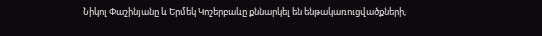Նիկոլ Փաշինյանը և Երմեկ Կոշերբաևը քննարկել են ենթակառուցվածքների,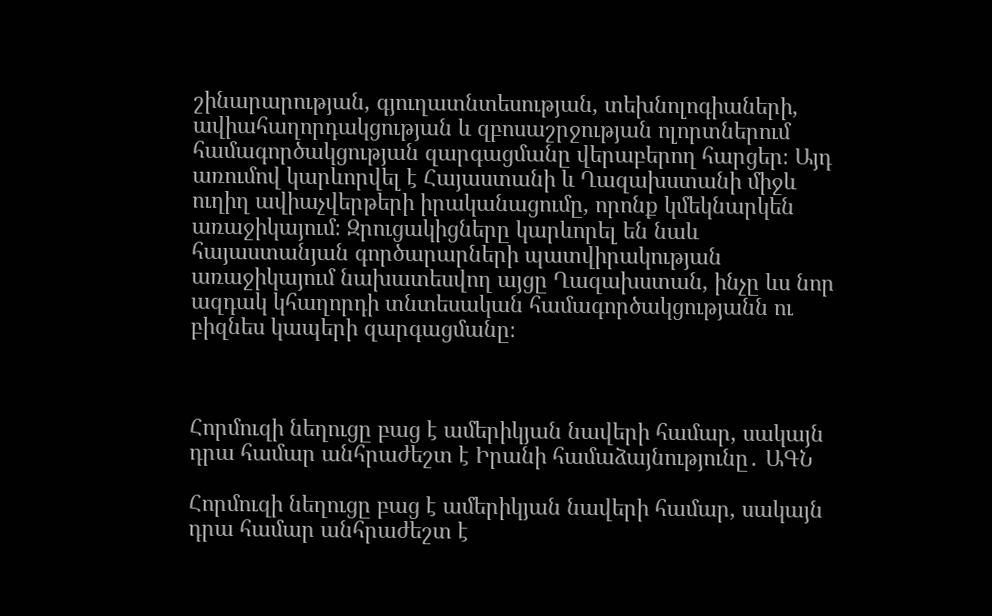շինարարության, գյուղատնտեսության, տեխնոլոգիաների, ավիահաղորդակցության և զբոսաշրջության ոլորտներում համագործակցության զարգացմանը վերաբերող հարցեր։ Այդ առումով կարևորվել է Հայաստանի և Ղազախստանի միջև ուղիղ ավիաչվերթերի իրականացումը, որոնք կմեկնարկեն առաջիկայում։ Զրուցակիցները կարևորել են նաև հայաստանյան գործարարների պատվիրակության առաջիկայում նախատեսվող այցը Ղազախստան, ինչը ևս նոր ազդակ կհաղորդի տնտեսական համագործակցությանն ու բիզնես կապերի զարգացմանը։



Հորմուզի նեղուցը բաց է ամերիկյան նավերի համար, սակայն դրա համար անհրաժեշտ է Իրանի համաձայնությունը․ ԱԳՆ

Հորմուզի նեղուցը բաց է ամերիկյան նավերի համար, սակայն դրա համար անհրաժեշտ է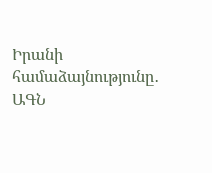Իրանի համաձայնությունը․ ԱԳՆ